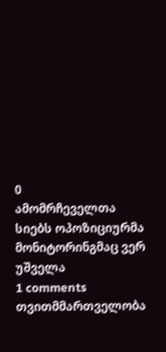0
ამომრჩეველთა სიებს ოპოზიციურმა მონიტორინგმაც ვერ უშველა
1 comments
თვითმმართველობა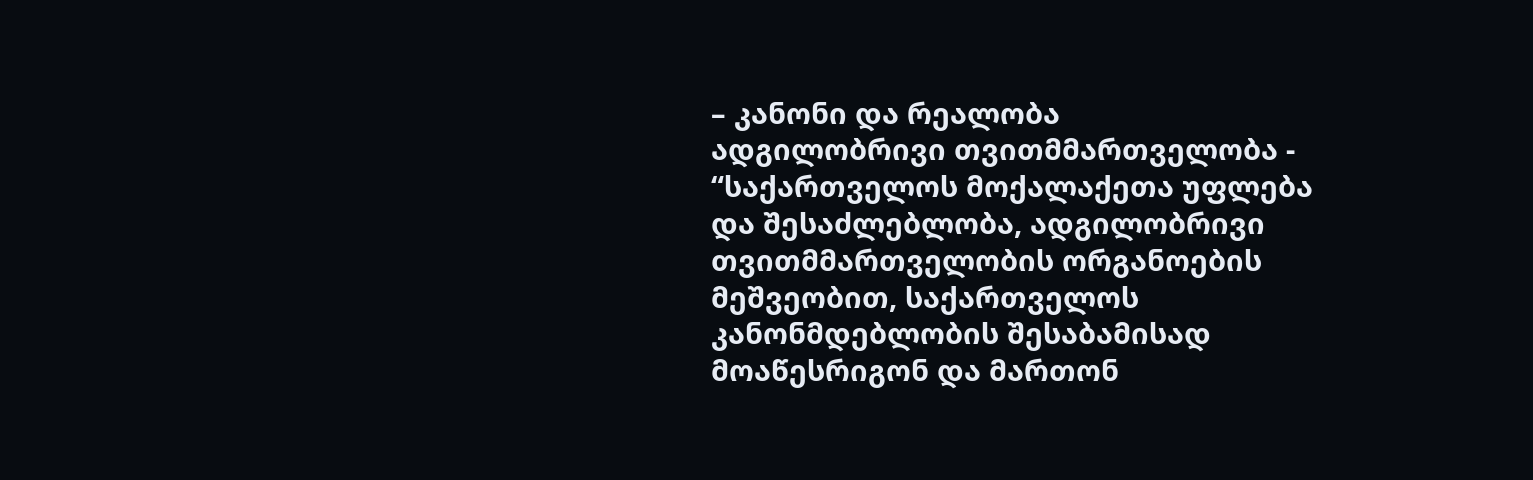– კანონი და რეალობა
ადგილობრივი თვითმმართველობა - “საქართველოს მოქალაქეთა უფლება და შესაძლებლობა, ადგილობრივი თვითმმართველობის ორგანოების მეშვეობით, საქართველოს კანონმდებლობის შესაბამისად მოაწესრიგონ და მართონ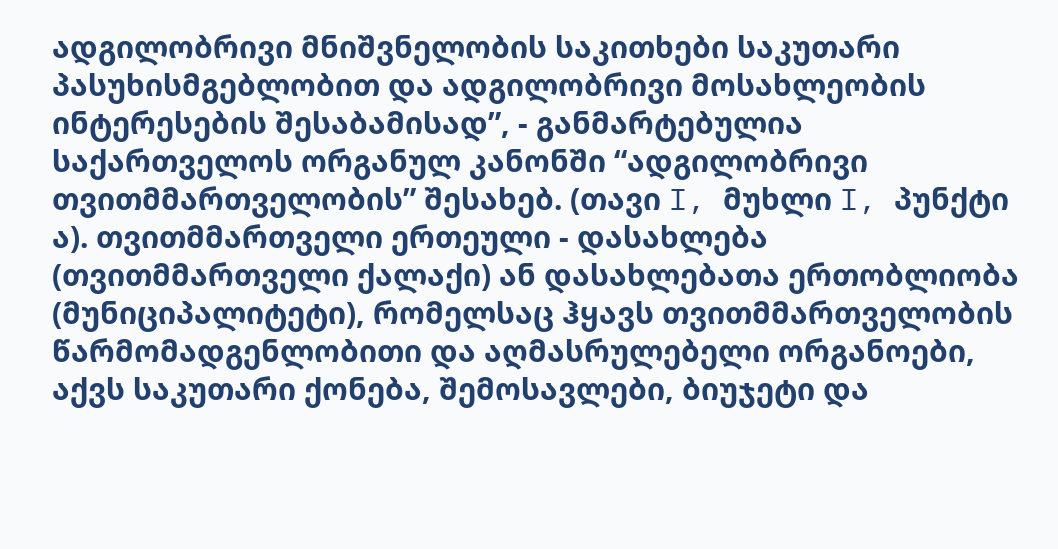ადგილობრივი მნიშვნელობის საკითხები საკუთარი პასუხისმგებლობით და ადგილობრივი მოსახლეობის ინტერესების შესაბამისად”, - განმარტებულია საქართველოს ორგანულ კანონში “ადგილობრივი თვითმმართველობის” შესახებ. (თავი I, მუხლი I, პუნქტი ა). თვითმმართველი ერთეული - დასახლება (თვითმმართველი ქალაქი) ან დასახლებათა ერთობლიობა (მუნიციპალიტეტი), რომელსაც ჰყავს თვითმმართველობის წარმომადგენლობითი და აღმასრულებელი ორგანოები, აქვს საკუთარი ქონება, შემოსავლები, ბიუჯეტი და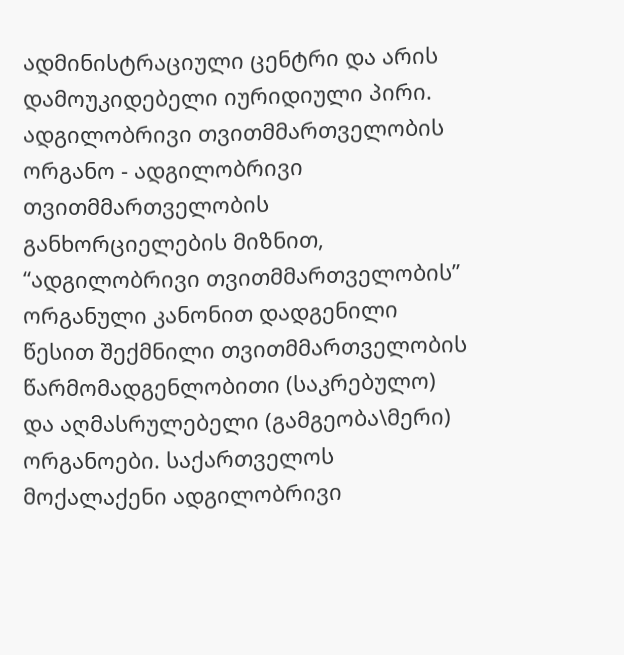ადმინისტრაციული ცენტრი და არის დამოუკიდებელი იურიდიული პირი. ადგილობრივი თვითმმართველობის ორგანო - ადგილობრივი თვითმმართველობის განხორციელების მიზნით, “ადგილობრივი თვითმმართველობის” ორგანული კანონით დადგენილი წესით შექმნილი თვითმმართველობის წარმომადგენლობითი (საკრებულო) და აღმასრულებელი (გამგეობა\მერი) ორგანოები. საქართველოს მოქალაქენი ადგილობრივი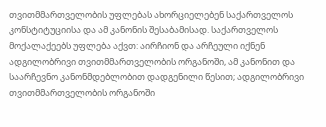თვითმმართველობის უფლებას ახორციელებენ საქართველოს კონსტიტუციისა და ამ კანონის შესაბამისად. საქართველოს მოქალაქეებს უფლება აქვთ: აირჩიონ და არჩეული იქნენ ადგილობრივი თვითმმართველობის ორგანოში, ამ კანონით და საარჩევნო კანონმდებლობით დადგენილი წესით; ადგილობრივი თვითმმართველობის ორგანოში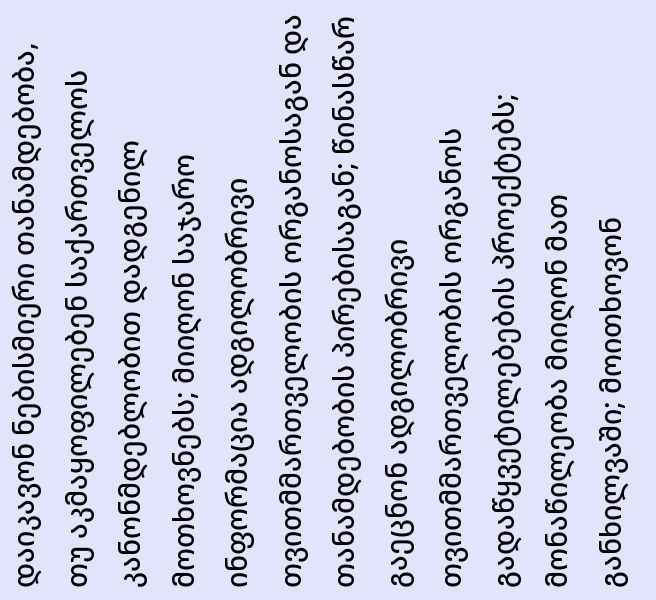დაიკავონ ნებისმიერი თანამდებობა, თუ აკმაყოფილებენ საქართველოს კანონმდებლობით დადგენილ მოთხოვნებს; მიიღონ საჯარო ინფორმაცია ადგილობრივი თვითმმართველობის ორგანოსაგან და თანამდებობის პირებისაგან; წინასწარ გაეცნონ ადგილობრივი თვითმმართველობის ორგანოს გადაწყვეტილებების პროექტებს; მონაწილეობა მიიღონ მათ განხილვაში; მოითხოვონ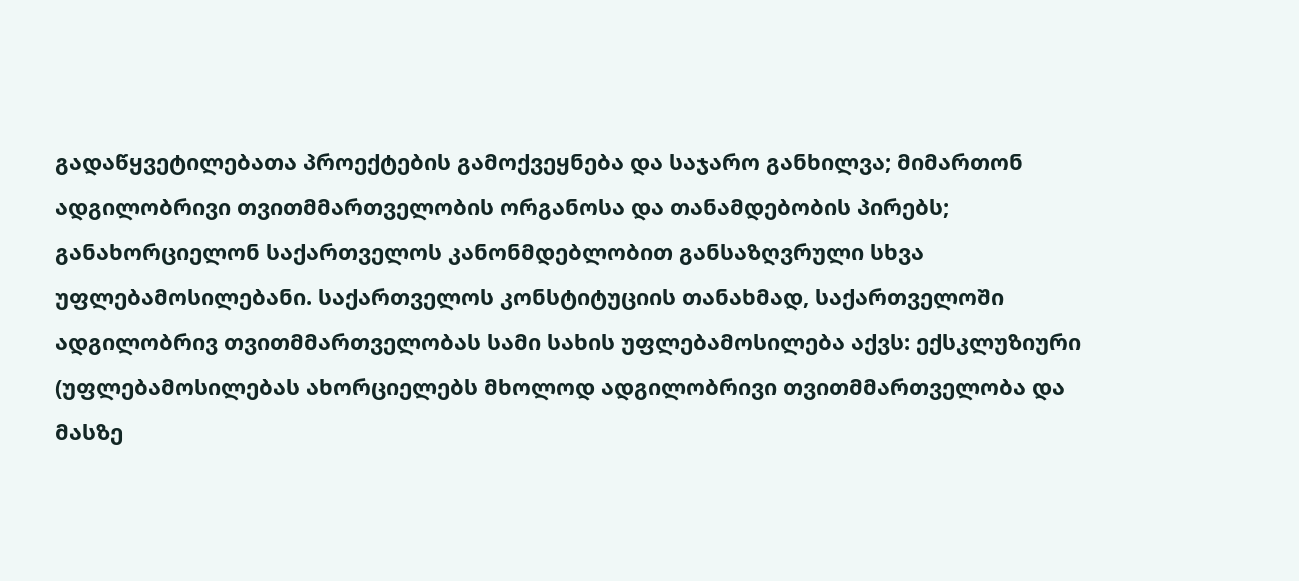გადაწყვეტილებათა პროექტების გამოქვეყნება და საჯარო განხილვა; მიმართონ ადგილობრივი თვითმმართველობის ორგანოსა და თანამდებობის პირებს; განახორციელონ საქართველოს კანონმდებლობით განსაზღვრული სხვა უფლებამოსილებანი. საქართველოს კონსტიტუციის თანახმად, საქართველოში ადგილობრივ თვითმმართველობას სამი სახის უფლებამოსილება აქვს: ექსკლუზიური (უფლებამოსილებას ახორციელებს მხოლოდ ადგილობრივი თვითმმართველობა და მასზე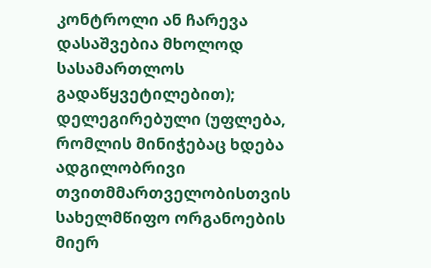კონტროლი ან ჩარევა დასაშვებია მხოლოდ სასამართლოს გადაწყვეტილებით); დელეგირებული (უფლება, რომლის მინიჭებაც ხდება ადგილობრივი თვითმმართველობისთვის სახელმწიფო ორგანოების მიერ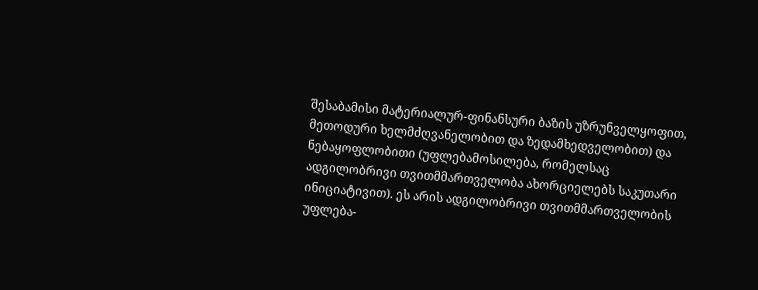შესაბამისი მატერიალურ-ფინანსური ბაზის უზრუნველყოფით, მეთოდური ხელმძღვანელობით და ზედამხედველობით) და ნებაყოფლობითი (უფლებამოსილება, რომელსაც ადგილობრივი თვითმმართველობა ახორციელებს საკუთარი ინიციატივით). ეს არის ადგილობრივი თვითმმართველობის უფლება-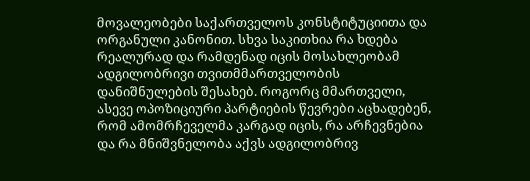მოვალეობები საქართველოს კონსტიტუციითა და ორგანული კანონით. სხვა საკითხია რა ხდება რეალურად და რამდენად იცის მოსახლეობამ ადგილობრივი თვითმმართველობის დანიშნულების შესახებ. როგორც მმართველი, ასევე ოპოზიციური პარტიების წევრები აცხადებენ, რომ ამომრჩეველმა კარგად იცის, რა არჩევნებია და რა მნიშვნელობა აქვს ადგილობრივ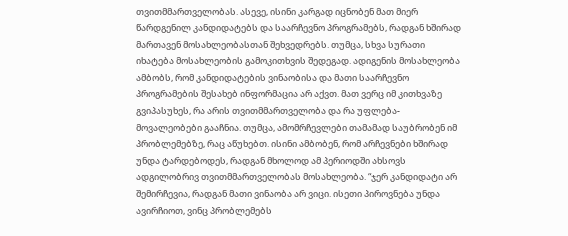თვითმმართველობას. ასევე, ისინი კარგად იცნობენ მათ მიერ წარდგენილ კანდიდატებს და საარჩევნო პროგრამებს, რადგან ხშირად მართავენ მოსახლეობასთან შეხვედრებს. თუმცა, სხვა სურათი იხატება მოსახლეობის გამოკითხვის შედეგად. ადიგენის მოსახლეობა ამბობს, რომ კანდიდატების ვინაობისა და მათი საარჩევნო პროგრამების შესახებ ინფორმაცია არ აქვთ. მათ ვერც იმ კითხვაზე გვიპასუხეს, რა არის თვითმმართველობა და რა უფლება-მოვალეობები გააჩნია. თუმცა, ამომრჩევლები თამამად საუბრობენ იმ პრობლემებზე, რაც აწუხებთ. ისინი ამბობენ, რომ არჩევნები ხშირად უნდა ტარდებოდეს, რადგან მხოლოდ ამ პერიოდში ახსოვს ადგილობრივ თვითმმართველობას მოსახლეობა. “ჯერ კანდიდატი არ შემირჩევია, რადგან მათი ვინაობა არ ვიცი. ისეთი პიროვნება უნდა ავირჩიოთ, ვინც პრობლემებს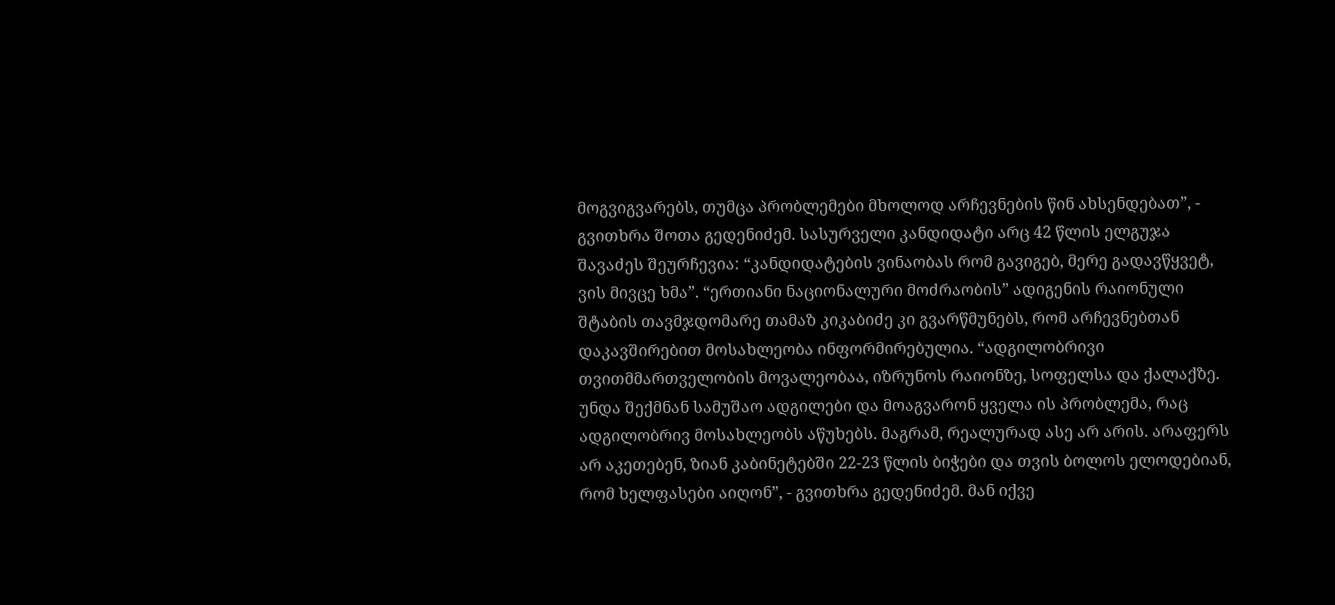მოგვიგვარებს, თუმცა პრობლემები მხოლოდ არჩევნების წინ ახსენდებათ”, - გვითხრა შოთა გედენიძემ. სასურველი კანდიდატი არც 42 წლის ელგუჯა შავაძეს შეურჩევია: “კანდიდატების ვინაობას რომ გავიგებ, მერე გადავწყვეტ, ვის მივცე ხმა”. “ერთიანი ნაციონალური მოძრაობის” ადიგენის რაიონული შტაბის თავმჯდომარე თამაზ კიკაბიძე კი გვარწმუნებს, რომ არჩევნებთან დაკავშირებით მოსახლეობა ინფორმირებულია. “ადგილობრივი თვითმმართველობის მოვალეობაა, იზრუნოს რაიონზე, სოფელსა და ქალაქზე. უნდა შექმნან სამუშაო ადგილები და მოაგვარონ ყველა ის პრობლემა, რაც ადგილობრივ მოსახლეობს აწუხებს. მაგრამ, რეალურად ასე არ არის. არაფერს არ აკეთებენ, ზიან კაბინეტებში 22-23 წლის ბიჭები და თვის ბოლოს ელოდებიან, რომ ხელფასები აიღონ”, - გვითხრა გედენიძემ. მან იქვე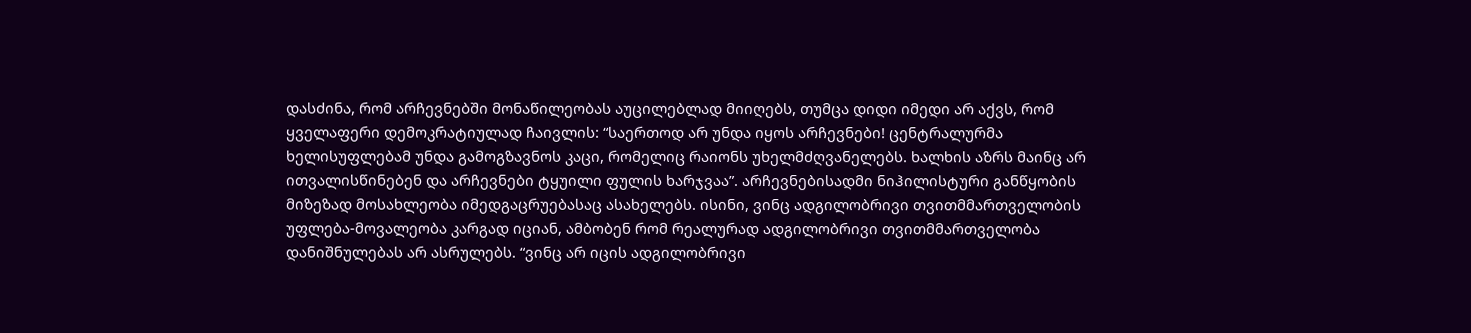დასძინა, რომ არჩევნებში მონაწილეობას აუცილებლად მიიღებს, თუმცა დიდი იმედი არ აქვს, რომ ყველაფერი დემოკრატიულად ჩაივლის: “საერთოდ არ უნდა იყოს არჩევნები! ცენტრალურმა ხელისუფლებამ უნდა გამოგზავნოს კაცი, რომელიც რაიონს უხელმძღვანელებს. ხალხის აზრს მაინც არ ითვალისწინებენ და არჩევნები ტყუილი ფულის ხარჯვაა”. არჩევნებისადმი ნიჰილისტური განწყობის მიზეზად მოსახლეობა იმედგაცრუებასაც ასახელებს. ისინი, ვინც ადგილობრივი თვითმმართველობის უფლება-მოვალეობა კარგად იციან, ამბობენ რომ რეალურად ადგილობრივი თვითმმართველობა დანიშნულებას არ ასრულებს. “ვინც არ იცის ადგილობრივი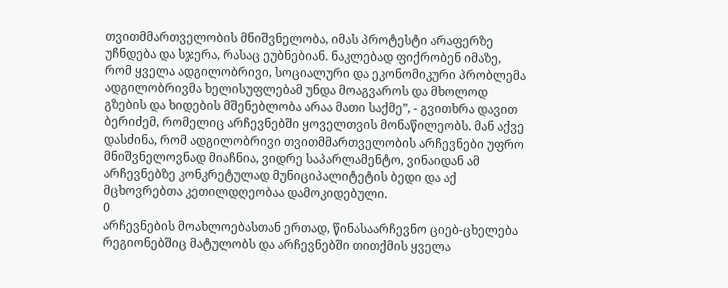თვითმმართველობის მნიშვნელობა, იმას პროტესტი არაფერზე უჩნდება და სჯერა, რასაც ეუბნებიან. ნაკლებად ფიქრობენ იმაზე, რომ ყველა ადგილობრივი, სოციალური და ეკონომიკური პრობლემა ადგილობრივმა ხელისუფლებამ უნდა მოაგვაროს და მხოლოდ გზების და ხიდების მშენებლობა არაა მათი საქმე”, - გვითხრა დავით ბერიძემ, რომელიც არჩევნებში ყოველთვის მონაწილეობს. მან აქვე დასძინა, რომ ადგილობრივი თვითმმართველობის არჩევნები უფრო მნიშვნელოვნად მიაჩნია, ვიდრე საპარლამენტო, ვინაიდან ამ არჩევნებზე კონკრეტულად მუნიციპალიტეტის ბედი და აქ მცხოვრებთა კეთილდღეობაა დამოკიდებული.
0
არჩევნების მოახლოებასთან ერთად, წინასაარჩევნო ციებ-ცხელება რეგიონებშიც მატულობს და არჩევნებში თითქმის ყველა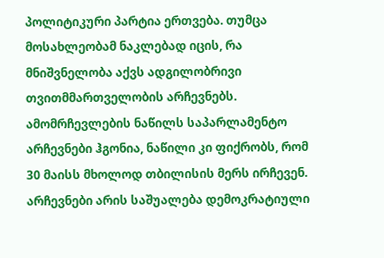პოლიტიკური პარტია ერთვება. თუმცა მოსახლეობამ ნაკლებად იცის, რა მნიშვნელობა აქვს ადგილობრივი თვითმმართველობის არჩევნებს. ამომრჩევლების ნაწილს საპარლამენტო არჩევნები ჰგონია, ნაწილი კი ფიქრობს, რომ 30 მაისს მხოლოდ თბილისის მერს ირჩევენ. არჩევნები არის საშუალება დემოკრატიული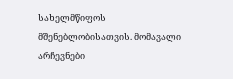სახელმწიფოს მშენებლობისათვის. მომავალი არჩევნები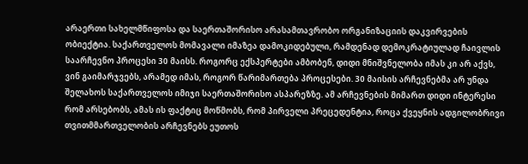არაერთი სახელმწიფოსა და საერთაშორისო არასამთავრობო ორგანიზაციის დაკვირვების ობიექტია. საქართველოს მომავალი იმაზეა დამოკიდებული, რამდენად დემოკრატიულად ჩაივლის საარჩევნო პროცესი 30 მაისს. როგორც ექსპერტები ამბობენ, დიდი მნიშვნელობა იმას კი არ აქვს, ვინ გაიმარჯვებს, არამედ იმას, როგორ წარიმართება პროცესები. 30 მაისის არჩევნებმა არ უნდა შელახოს საქართველოს იმიჯი საერთაშორისო ასპარეზზე. ამ არჩევნების მიმართ დიდი ინტერესი რომ არსებობს, ამას ის ფაქტიც მოწმობს, რომ პირველი პრეცედენტია, როცა ქვეყნის ადგილობრივი თვითმმართველობის არჩევნებს ეუთოს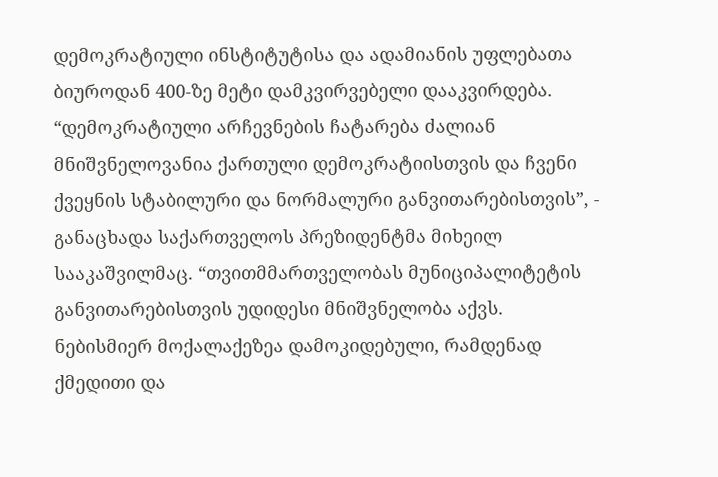დემოკრატიული ინსტიტუტისა და ადამიანის უფლებათა ბიუროდან 400-ზე მეტი დამკვირვებელი დააკვირდება. “დემოკრატიული არჩევნების ჩატარება ძალიან მნიშვნელოვანია ქართული დემოკრატიისთვის და ჩვენი ქვეყნის სტაბილური და ნორმალური განვითარებისთვის”, - განაცხადა საქართველოს პრეზიდენტმა მიხეილ სააკაშვილმაც. “თვითმმართველობას მუნიციპალიტეტის განვითარებისთვის უდიდესი მნიშვნელობა აქვს. ნებისმიერ მოქალაქეზეა დამოკიდებული, რამდენად ქმედითი და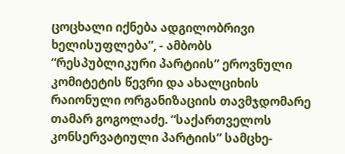ცოცხალი იქნება ადგილობრივი ხელისუფლება”, - ამბობს “რესპუბლიკური პარტიის” ეროვნული კომიტეტის წევრი და ახალციხის რაიონული ორგანიზაციის თავმჯდომარე თამარ გოგოლაძე. “საქართველოს კონსერვატიული პარტიის” სამცხე-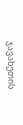ჯავახეთის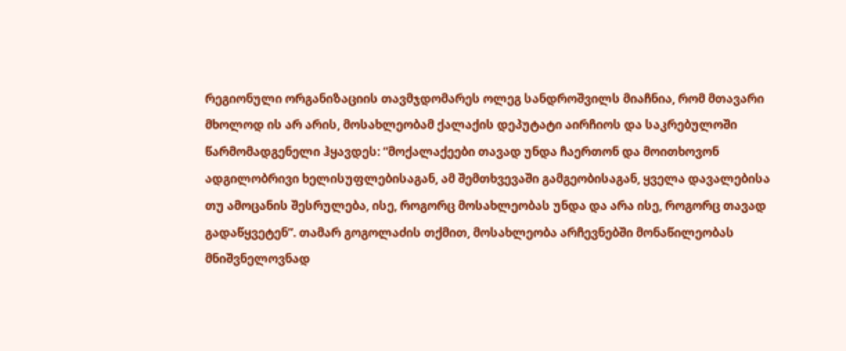რეგიონული ორგანიზაციის თავმჯდომარეს ოლეგ სანდროშვილს მიაჩნია, რომ მთავარი მხოლოდ ის არ არის, მოსახლეობამ ქალაქის დეპუტატი აირჩიოს და საკრებულოში წარმომადგენელი ჰყავდეს: “მოქალაქეები თავად უნდა ჩაერთონ და მოითხოვონ ადგილობრივი ხელისუფლებისაგან, ამ შემთხვევაში გამგეობისაგან, ყველა დავალებისა თუ ამოცანის შესრულება, ისე, როგორც მოსახლეობას უნდა და არა ისე, როგორც თავად გადაწყვეტენ”. თამარ გოგოლაძის თქმით, მოსახლეობა არჩევნებში მონაწილეობას მნიშვნელოვნად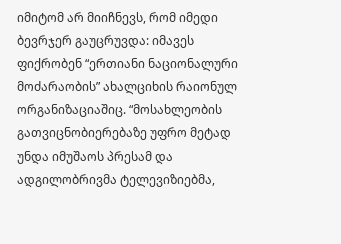იმიტომ არ მიიჩნევს, რომ იმედი ბევრჯერ გაუცრუვდა: იმავეს ფიქრობენ “ერთიანი ნაციონალური მოძარაობის” ახალციხის რაიონულ ორგანიზაციაშიც. “მოსახლეობის გათვიცნობიერებაზე უფრო მეტად უნდა იმუშაოს პრესამ და ადგილობრივმა ტელევიზიებმა,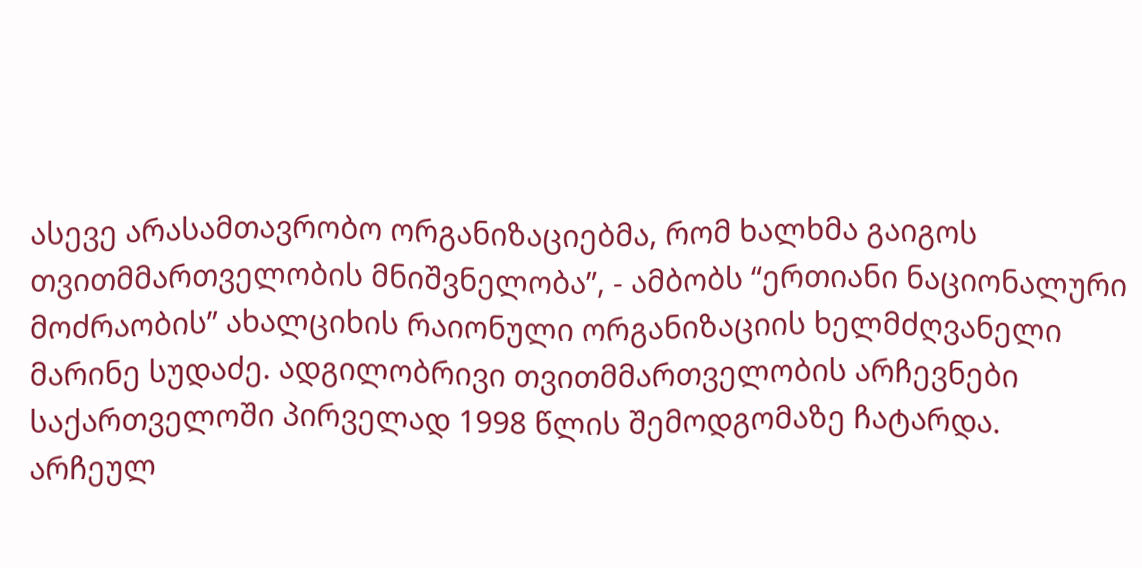ასევე არასამთავრობო ორგანიზაციებმა, რომ ხალხმა გაიგოს თვითმმართველობის მნიშვნელობა”, - ამბობს “ერთიანი ნაციონალური მოძრაობის” ახალციხის რაიონული ორგანიზაციის ხელმძღვანელი მარინე სუდაძე. ადგილობრივი თვითმმართველობის არჩევნები საქართველოში პირველად 1998 წლის შემოდგომაზე ჩატარდა. არჩეულ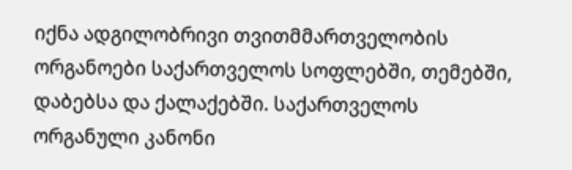იქნა ადგილობრივი თვითმმართველობის ორგანოები საქართველოს სოფლებში, თემებში, დაბებსა და ქალაქებში. საქართველოს ორგანული კანონი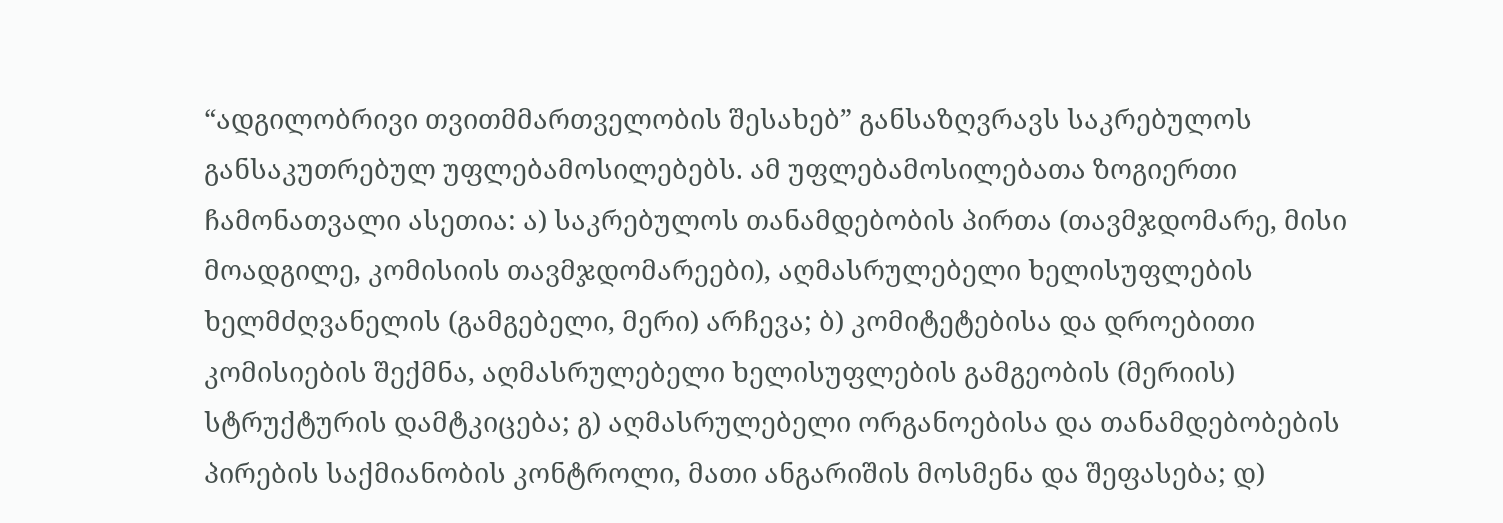“ადგილობრივი თვითმმართველობის შესახებ” განსაზღვრავს საკრებულოს განსაკუთრებულ უფლებამოსილებებს. ამ უფლებამოსილებათა ზოგიერთი ჩამონათვალი ასეთია: ა) საკრებულოს თანამდებობის პირთა (თავმჯდომარე, მისი მოადგილე, კომისიის თავმჯდომარეები), აღმასრულებელი ხელისუფლების ხელმძღვანელის (გამგებელი, მერი) არჩევა; ბ) კომიტეტებისა და დროებითი კომისიების შექმნა, აღმასრულებელი ხელისუფლების გამგეობის (მერიის) სტრუქტურის დამტკიცება; გ) აღმასრულებელი ორგანოებისა და თანამდებობების პირების საქმიანობის კონტროლი, მათი ანგარიშის მოსმენა და შეფასება; დ)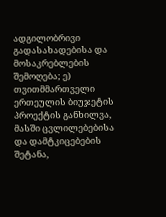ადგილობრივი გადასახადებისა და მოსაკრებლების შემოღება; ე) თვითმმართველი ერთეულის ბიუჯეტის პროექტის განხილვა, მასში ცვლილებებისა და დამტკიცებების შეტანა,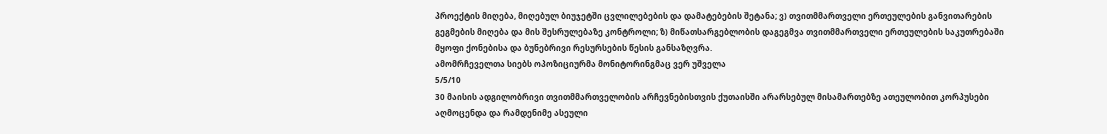პროექტის მიღება, მიღებულ ბიუჯეტში ცვლილებების და დამატებების შეტანა; ვ) თვითმმართველი ერთეულების განვითარების გეგმების მიღება და მის შესრულებაზე კონტროლი; ზ) მიწათსარგებლობის დაგეგმვა თვითმმართველი ერთეულების საკუთრებაში მყოფი ქონებისა და ბუნებრივი რესურსების წესის განსაზღვრა.
ამომრჩეველთა სიებს ოპოზიციურმა მონიტორინგმაც ვერ უშველა
5/5/10
30 მაისის ადგილობრივი თვითმმართველობის არჩევნებისთვის ქუთაისში არარსებულ მისამართებზე ათეულობით კორპუსები აღმოცენდა და რამდენიმე ასეული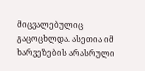მიცვალებულიც გაცოცხლდა. ასეთია იმ ხარვეზების არასრული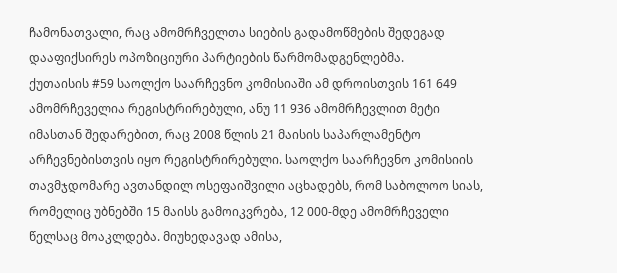ჩამონათვალი, რაც ამომრჩველთა სიების გადამოწმების შედეგად დააფიქსირეს ოპოზიციური პარტიების წარმომადგენლებმა.
ქუთაისის #59 საოლქო საარჩევნო კომისიაში ამ დროისთვის 161 649 ამომრჩეველია რეგისტრირებული, ანუ 11 936 ამომრჩევლით მეტი იმასთან შედარებით, რაც 2008 წლის 21 მაისის საპარლამენტო არჩევნებისთვის იყო რეგისტრირებული. საოლქო საარჩევნო კომისიის თავმჯდომარე ავთანდილ ოსეფაიშვილი აცხადებს, რომ საბოლოო სიას, რომელიც უბნებში 15 მაისს გამოიკვრება, 12 000-მდე ამომრჩეველი წელსაც მოაკლდება. მიუხედავად ამისა,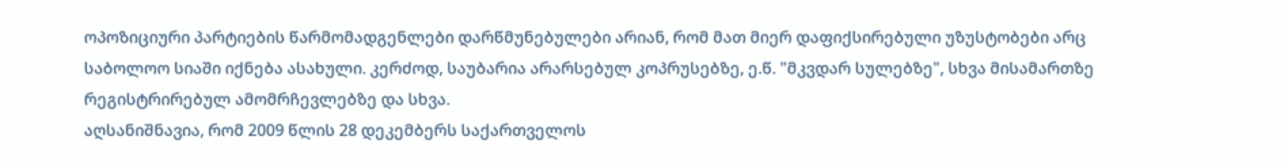ოპოზიციური პარტიების წარმომადგენლები დარწმუნებულები არიან, რომ მათ მიერ დაფიქსირებული უზუსტობები არც საბოლოო სიაში იქნება ასახული. კერძოდ, საუბარია არარსებულ კოპრუსებზე, ე.წ. "მკვდარ სულებზე", სხვა მისამართზე რეგისტრირებულ ამომრჩევლებზე და სხვა.
აღსანიშნავია, რომ 2009 წლის 28 დეკემბერს საქართველოს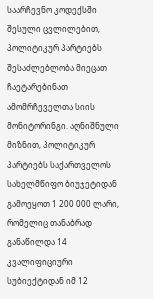საარჩევნო კოდექსში შესული ცვლილებით, პოლიტიკურ პარტიებს შესაძლებლობა მიეცათ ჩაეტარებინათ ამომრჩეველთა სიის მონიტორინგი. აღნიშნული მიზნით, პოლიტიკურ პარტიებს საქართველოს სახელმწიფო ბიუჯეტიდან გამოეყოთ 1 200 000 ლარი, რომელიც თანაბრად განაწილდა 14 კვალიფიციური სუბიექტიდან იმ 12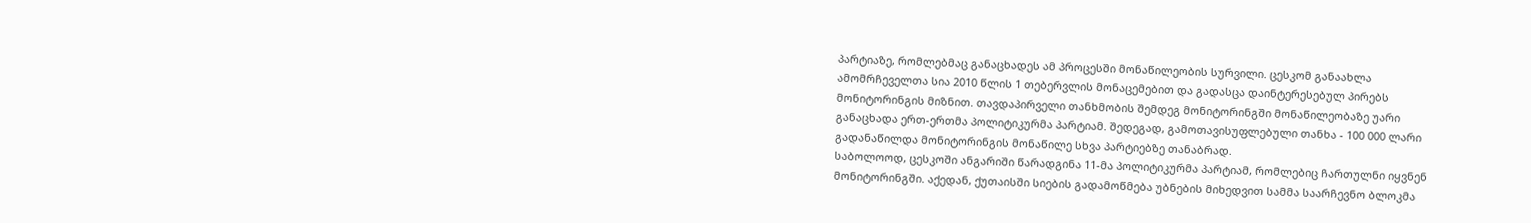პარტიაზე, რომლებმაც განაცხადეს ამ პროცესში მონაწილეობის სურვილი. ცესკომ განაახლა ამომრჩეველთა სია 2010 წლის 1 თებერვლის მონაცემებით და გადასცა დაინტერესებულ პირებს მონიტორინგის მიზნით. თავდაპირველი თანხმობის შემდეგ მონიტორინგში მონაწილეობაზე უარი განაცხადა ერთ-ერთმა პოლიტიკურმა პარტიამ. შედეგად, გამოთავისუფლებული თანხა - 100 000 ლარი გადანაწილდა მონიტორინგის მონაწილე სხვა პარტიებზე თანაბრად.
საბოლოოდ, ცესკოში ანგარიში წარადგინა 11-მა პოლიტიკურმა პარტიამ, რომლებიც ჩართულნი იყვნენ მონიტორინგში. აქედან, ქუთაისში სიების გადამოწმება უბნების მიხედვით სამმა საარჩევნო ბლოკმა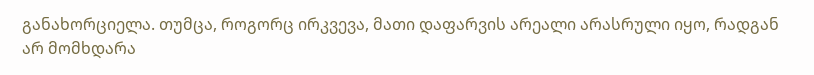განახორციელა. თუმცა, როგორც ირკვევა, მათი დაფარვის არეალი არასრული იყო, რადგან არ მომხდარა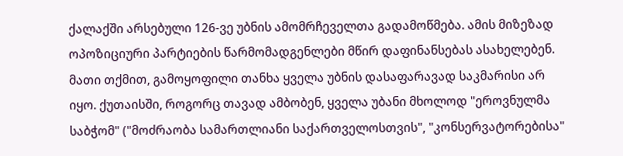ქალაქში არსებული 126-ვე უბნის ამომრჩეველთა გადამოწმება. ამის მიზეზად ოპოზიციური პარტიების წარმომადგენლები მწირ დაფინანსებას ასახელებენ. მათი თქმით, გამოყოფილი თანხა ყველა უბნის დასაფარავად საკმარისი არ იყო. ქუთაისში, როგორც თავად ამბობენ, ყველა უბანი მხოლოდ "ეროვნულმა საბჭომ" ("მოძრაობა სამართლიანი საქართველოსთვის", "კონსერვატორებისა"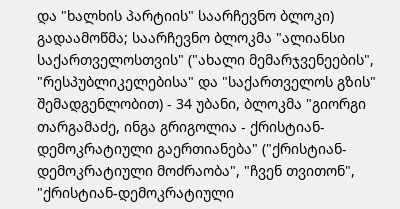და "ხალხის პარტიის" საარჩევნო ბლოკი) გადაამოწმა; საარჩევნო ბლოკმა "ალიანსი საქართველოსთვის" ("ახალი მემარჯვენეების", "რესპუბლიკელებისა" და "საქართველოს გზის" შემადგენლობით) - 34 უბანი, ბლოკმა "გიორგი თარგამაძე, ინგა გრიგოლია - ქრისტიან-დემოკრატიული გაერთიანება" ("ქრისტიან-დემოკრატიული მოძრაობა", "ჩვენ თვითონ", "ქრისტიან-დემოკრატიული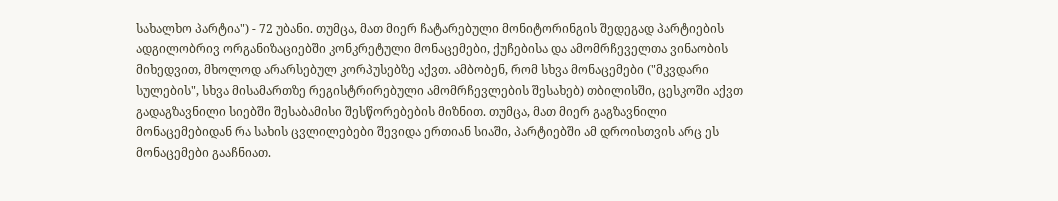სახალხო პარტია") - 72 უბანი. თუმცა, მათ მიერ ჩატარებული მონიტორინგის შედეგად პარტიების ადგილობრივ ორგანიზაციებში კონკრეტული მონაცემები, ქუჩებისა და ამომრჩეველთა ვინაობის მიხედვით, მხოლოდ არარსებულ კორპუსებზე აქვთ. ამბობენ, რომ სხვა მონაცემები ("მკვდარი სულების", სხვა მისამართზე რეგისტრირებული ამომრჩევლების შესახებ) თბილისში, ცესკოში აქვთ გადაგზავნილი სიებში შესაბამისი შესწორებების მიზნით. თუმცა, მათ მიერ გაგზავნილი მონაცემებიდან რა სახის ცვლილებები შევიდა ერთიან სიაში, პარტიებში ამ დროისთვის არც ეს მონაცემები გააჩნიათ.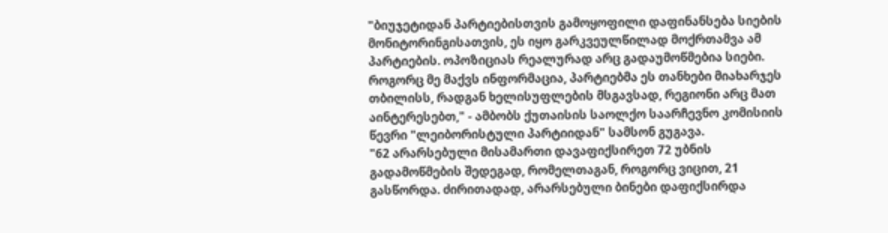"ბიუჯეტიდან პარტიებისთვის გამოყოფილი დაფინანსება სიების მონიტორინგისათვის, ეს იყო გარკვეულწილად მოქრთამვა ამ პარტიების. ოპოზიციას რეალურად არც გადაუმოწმებია სიები. როგორც მე მაქვს ინფორმაცია, პარტიებმა ეს თანხები მიახარჯეს თბილისს, რადგან ხელისუფლების მსგავსად, რეგიონი არც მათ აინტერესებთ," - ამბობს ქუთაისის საოლქო საარჩევნო კომისიის წევრი "ლეიბორისტული პარტიიდან" სამსონ გუგავა.
"62 არარსებული მისამართი დავაფიქსირეთ 72 უბნის გადამოწმების შედეგად, რომელთაგან, როგორც ვიცით, 21 გასწორდა. ძირითადად, არარსებული ბინები დაფიქსირდა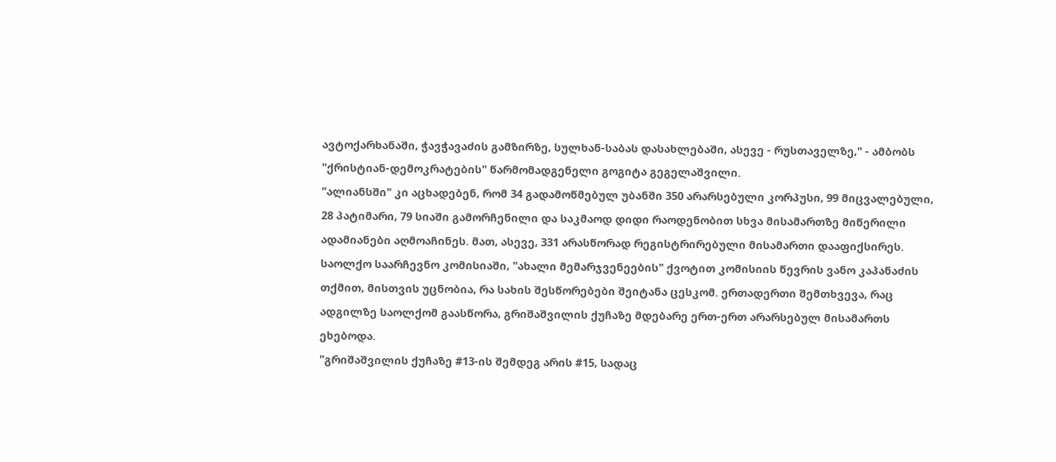ავტოქარხანაში, ჭავჭავაძის გამზირზე, სულხან-საბას დასახლებაში, ასევე - რუსთაველზე," - ამბობს "ქრისტიან-დემოკრატების" წარმომადგენელი გოგიტა გეგელაშვილი.
"ალიანსში" კი აცხადებენ, რომ 34 გადამოწმებულ უბანში 350 არარსებული კორპუსი, 99 მიცვალებული, 28 პატიმარი, 79 სიაში გამორჩენილი და საკმაოდ დიდი რაოდენობით სხვა მისამართზე მიწერილი ადამიანები აღმოაჩინეს. მათ, ასევე, 331 არასწორად რეგისტრირებული მისამართი დააფიქსირეს. საოლქო საარჩევნო კომისიაში, "ახალი მემარჯვენეების" ქვოტით კომისიის წევრის ვანო კაპანაძის თქმით, მისთვის უცნობია, რა სახის შესწორებები შეიტანა ცესკომ. ერთადერთი შემთხვევა, რაც ადგილზე საოლქომ გაასწორა, გრიშაშვილის ქუჩაზე მდებარე ერთ-ერთ არარსებულ მისამართს ეხებოდა.
"გრიშაშვილის ქუჩაზე #13-ის შემდეგ არის #15, სადაც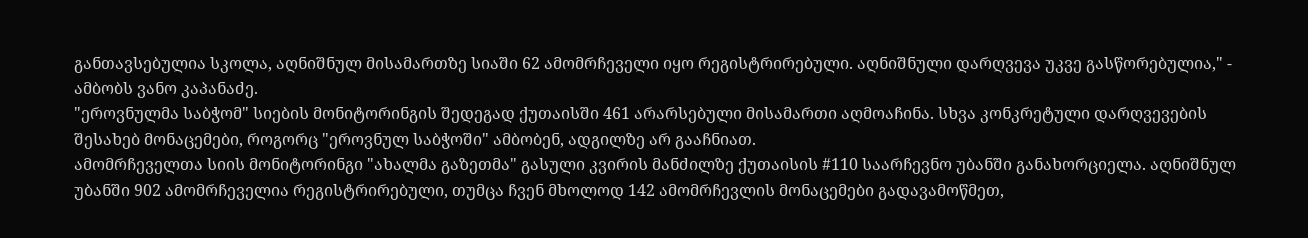განთავსებულია სკოლა, აღნიშნულ მისამართზე სიაში 62 ამომრჩეველი იყო რეგისტრირებული. აღნიშნული დარღვევა უკვე გასწორებულია," - ამბობს ვანო კაპანაძე.
"ეროვნულმა საბჭომ" სიების მონიტორინგის შედეგად ქუთაისში 461 არარსებული მისამართი აღმოაჩინა. სხვა კონკრეტული დარღვევების შესახებ მონაცემები, როგორც "ეროვნულ საბჭოში" ამბობენ, ადგილზე არ გააჩნიათ.
ამომრჩეველთა სიის მონიტორინგი "ახალმა გაზეთმა" გასული კვირის მანძილზე ქუთაისის #110 საარჩევნო უბანში განახორციელა. აღნიშნულ უბანში 902 ამომრჩეველია რეგისტრირებული, თუმცა ჩვენ მხოლოდ 142 ამომრჩევლის მონაცემები გადავამოწმეთ,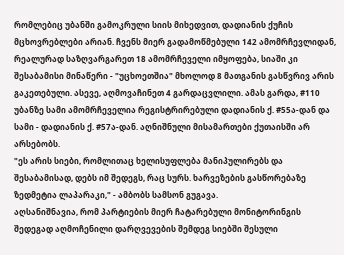რომლებიც უბანში გამოკრული სიის მიხედვით, დადიანის ქუჩის მცხოვრებლები არიან. ჩვენს მიერ გადამოწმებული 142 ამომრჩევლიდან, რეალურად საზღვარგარეთ 18 ამომრჩეველი იმყოფება, სიაში კი შესაბამისი მინაწერი - "უცხოეთშია" მხოლოდ 8 მათგანის გასწვრივ არის გაკეთებული. ასევე, აღმოვაჩინეთ 4 გარდაცვლილი. ამას გარდა, #110 უბანზე სამი ამომრჩეველია რეგისტრირებული დადიანის ქ. #55ა-დან და სამი - დადიანის ქ. #57ა-დან. აღნიშნული მისამართები ქუთაისში არ არსებობს.
"ეს არის სიები, რომლითაც ხელისუფლება მანიპულირებს და შესაბამისად, დებს იმ შედეგს, რაც სურს. ხარვეზების გასწორებაზე ზედმეტია ლაპარაკი," - ამბობს სამსონ გუგავა.
აღსანიშნავია, რომ პარტიების მიერ ჩატარებული მონიტორინგის შედეგად აღმოჩენილი დარღვევების შემდეგ სიებში შესული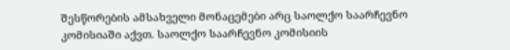შესწორების ამსახველი მონაცემები არც საოლქო საარჩევნო კომისიაში აქვთ. საოლქო საარჩევნო კომისიის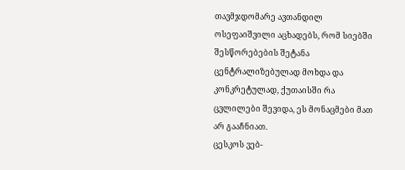თავმჯდომარე ავთანდილ ოსეფაიშვილი აცხადებს, რომ სიებში შესწორებების შეტანა ცენტრალიზებულად მოხდა და კონკრეტულად, ქუთაისში რა ცვლილები შევიდა, ეს მონაცმები მათ არ გააჩნიათ.
ცესკოს ვებ-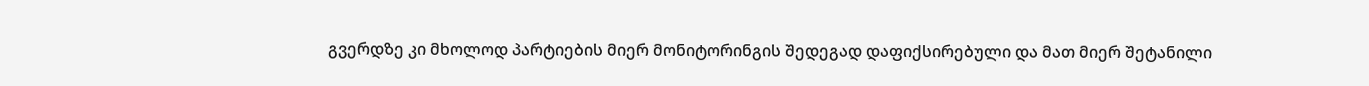გვერდზე კი მხოლოდ პარტიების მიერ მონიტორინგის შედეგად დაფიქსირებული და მათ მიერ შეტანილი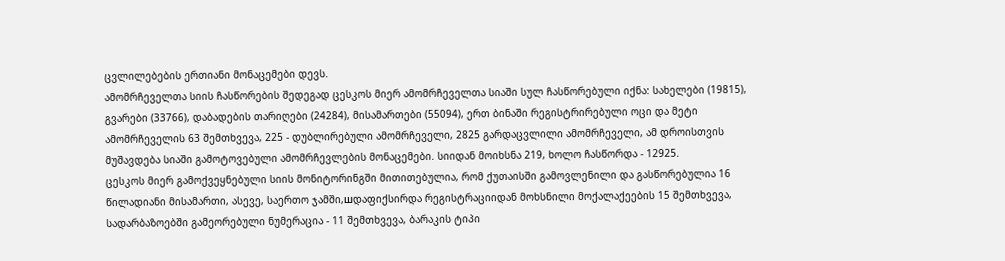ცვლილებების ერთიანი მონაცემები დევს.
ამომრჩეველთა სიის ჩასწორების შედეგად ცესკოს მიერ ამომრჩეველთა სიაში სულ ჩასწორებული იქნა: სახელები (19815), გვარები (33766), დაბადების თარიღები (24284), მისამართები (55094), ერთ ბინაში რეგისტრირებული ოცი და მეტი ამომრჩეველის 63 შემთხვევა, 225 - დუბლირებული ამომრჩეველი, 2825 გარდაცვლილი ამომრჩეველი, ამ დროისთვის მუშავდება სიაში გამოტოვებული ამომრჩევლების მონაცემები. სიიდან მოიხსნა 219, ხოლო ჩასწორდა - 12925.
ცესკოს მიერ გამოქვეყნებული სიის მონიტორინგში მითითებულია, რომ ქუთაისში გამოვლენილი და გასწორებულია 16 წილადიანი მისამართი, ასევე, საერთო ჯამში,шდაფიქსირდა რეგისტრაციიდან მოხსნილი მოქალაქეების 15 შემთხვევა, სადარბაზოებში გამეორებული ნუმერაცია - 11 შემთხვევა, ბარაკის ტიპი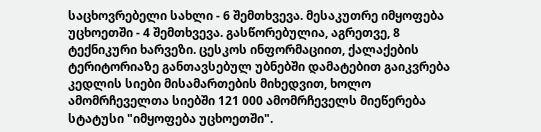საცხოვრებელი სახლი - 6 შემთხვევა. მესაკუთრე იმყოფება უცხოეთში - 4 შემთხვევა. გასწორებულია, აგრეთვე, 8 ტექნიკური ხარვეზი. ცესკოს ინფორმაციით, ქალაქების ტერიტორიაზე განთავსებულ უბნებში დამატებით გაიკვრება კედლის სიები მისამართების მიხედვით, ხოლო ამომრჩეველთა სიებში 121 000 ამომრჩეველს მიეწერება სტატუსი "იმყოფება უცხოეთში".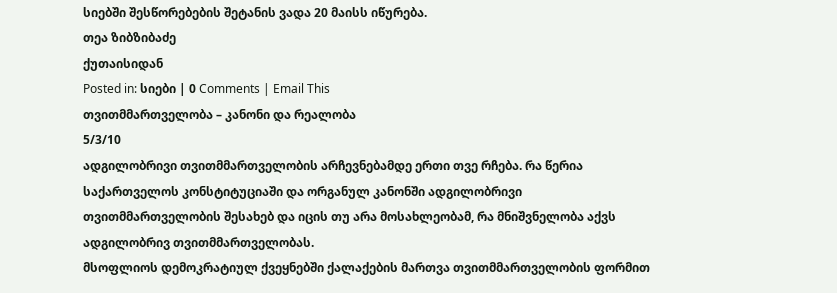სიებში შესწორებების შეტანის ვადა 20 მაისს იწურება.
თეა ზიბზიბაძე
ქუთაისიდან
Posted in: სიები | 0 Comments | Email This
თვითმმართველობა – კანონი და რეალობა
5/3/10
ადგილობრივი თვითმმართველობის არჩევნებამდე ერთი თვე რჩება. რა წერია საქართველოს კონსტიტუციაში და ორგანულ კანონში ადგილობრივი თვითმმართველობის შესახებ და იცის თუ არა მოსახლეობამ, რა მნიშვნელობა აქვს ადგილობრივ თვითმმართველობას.
მსოფლიოს დემოკრატიულ ქვეყნებში ქალაქების მართვა თვითმმართველობის ფორმით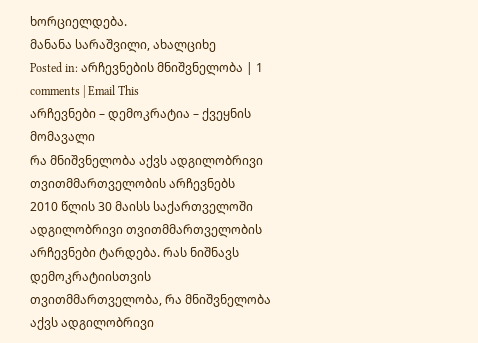ხორციელდება.
მანანა სარაშვილი, ახალციხე
Posted in: არჩევნების მნიშვნელობა | 1 comments | Email This
არჩევნები – დემოკრატია – ქვეყნის მომავალი
რა მნიშვნელობა აქვს ადგილობრივი თვითმმართველობის არჩევნებს
2010 წლის 30 მაისს საქართველოში ადგილობრივი თვითმმართველობის არჩევნები ტარდება. რას ნიშნავს დემოკრატიისთვის თვითმმართველობა, რა მნიშვნელობა აქვს ადგილობრივი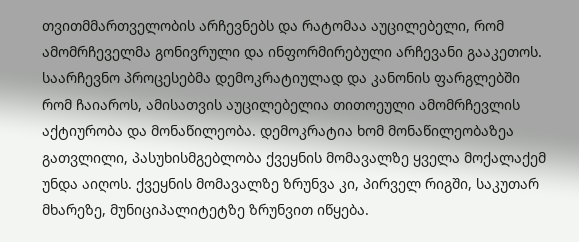თვითმმართველობის არჩევნებს და რატომაა აუცილებელი, რომ ამომრჩეველმა გონივრული და ინფორმირებული არჩევანი გააკეთოს.
საარჩევნო პროცესებმა დემოკრატიულად და კანონის ფარგლებში რომ ჩაიაროს, ამისათვის აუცილებელია თითოეული ამომრჩევლის აქტიურობა და მონაწილეობა. დემოკრატია ხომ მონაწილეობაზეა გათვლილი, პასუხისმგებლობა ქვეყნის მომავალზე ყველა მოქალაქემ უნდა აიღოს. ქვეყნის მომავალზე ზრუნვა კი, პირველ რიგში, საკუთარ მხარეზე, მუნიციპალიტეტზე ზრუნვით იწყება.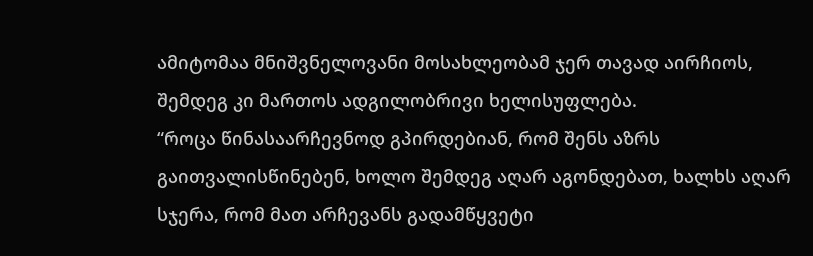ამიტომაა მნიშვნელოვანი მოსახლეობამ ჯერ თავად აირჩიოს, შემდეგ კი მართოს ადგილობრივი ხელისუფლება.
“როცა წინასაარჩევნოდ გპირდებიან, რომ შენს აზრს გაითვალისწინებენ, ხოლო შემდეგ აღარ აგონდებათ, ხალხს აღარ სჯერა, რომ მათ არჩევანს გადამწყვეტი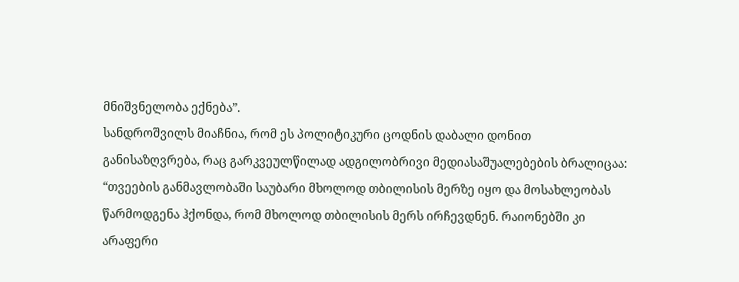მნიშვნელობა ექნება”.
სანდროშვილს მიაჩნია, რომ ეს პოლიტიკური ცოდნის დაბალი დონით განისაზღვრება, რაც გარკვეულწილად ადგილობრივი მედიასაშუალებების ბრალიცაა: “თვეების განმავლობაში საუბარი მხოლოდ თბილისის მერზე იყო და მოსახლეობას წარმოდგენა ჰქონდა, რომ მხოლოდ თბილისის მერს ირჩევდნენ. რაიონებში კი არაფერი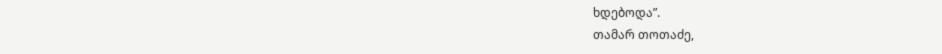ხდებოდა”.
თამარ თოთაძე,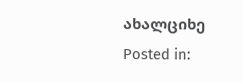ახალციხე
Posted in: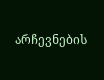არჩევნების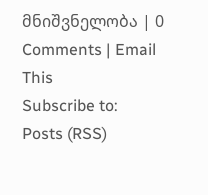მნიშვნელობა | 0 Comments | Email This
Subscribe to:
Posts (RSS)